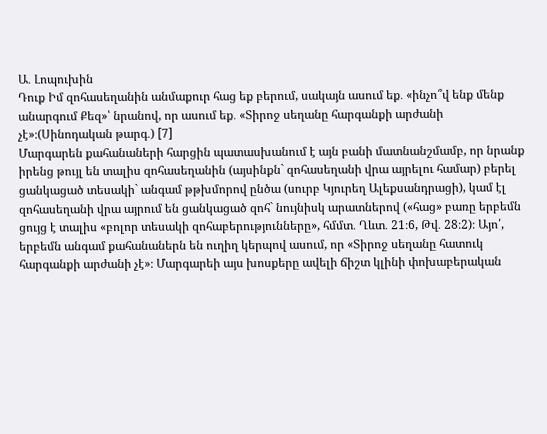Ա․ Լոպուխին
Դուք Իմ զոհասեղանին անմաքուր հաց եք բերում, սակայն ասում եք․ «ինչո՞վ ենք մենք անարգում Քեզ»՝ նրանով, որ ասում եք․ «Տիրոջ սեղանը հարգանքի արժանի չէ»։(Սինոդական թարգ․) [7]
Մարգարեն քահանաների հարցին պատասխանում է այն բանի մատնանշմամբ, որ նրանք իրենց թույլ են տալիս զոհասեղանին (այսինքն` զոհասեղանի վրա այրելու համար) բերել ցանկացած տեսակի` անգամ թթխմորով ընծա (սուրբ Կյուրեղ Ալեքսանդրացի), կամ էլ զոհասեղանի վրա այրում են ցանկացած զոհ` նույնիսկ արատներով («հաց» բառը երբեմն ցույց է տալիս «բոլոր տեսակի զոհաբերությունները», հմմտ․ Ղևտ․ 21։6, Թվ․ 28։2)։ Այո՛, երբեմն անգամ քահանաներն են ուղիղ կերպով ասում, որ «Տիրոջ սեղանը հատուկ հարգանքի արժանի չէ»։ Մարգարեի այս խոսքերը ավելի ճիշտ կլինի փոխաբերական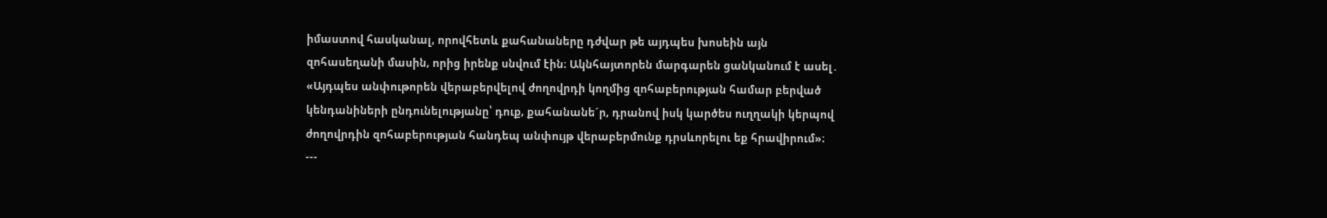իմաստով հասկանալ, որովհետև քահանաները դժվար թե այդպես խոսեին այն զոհասեղանի մասին, որից իրենք սնվում էին։ Ակնհայտորեն մարգարեն ցանկանում է ասել․ «Այդպես անփութորեն վերաբերվելով ժողովրդի կողմից զոհաբերության համար բերված կենդանիների ընդունելությանը՝ դուք, քահանանե´ր, դրանով իսկ կարծես ուղղակի կերպով ժողովրդին զոհաբերության հանդեպ անփույթ վերաբերմունք դրսևորելու եք հրավիրում»։
---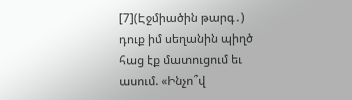[7](Էջմիածին թարգ․) դուք իմ սեղանին պիղծ հաց էք մատուցում եւ ասում. «Ինչո՞վ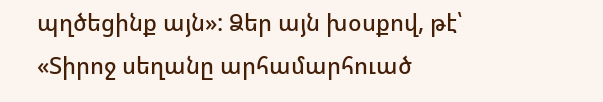պղծեցինք այն»: Ձեր այն խօսքով, թէ՝ «Տիրոջ սեղանը արհամարհուած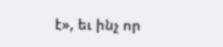է», եւ ինչ որ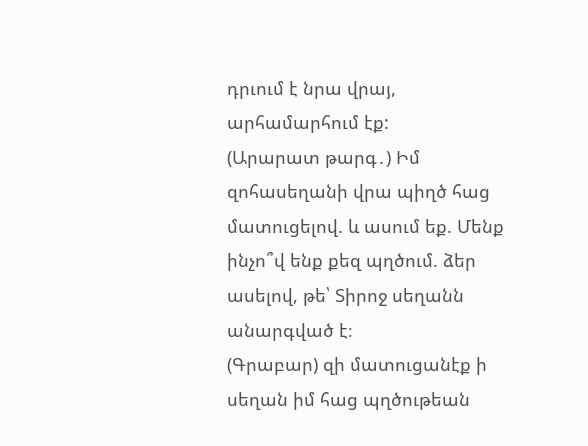դրւում է նրա վրայ, արհամարհում էք:
(Արարատ թարգ․) Իմ զոհասեղանի վրա պիղծ հաց մատուցելով. և ասում եք. Մենք ինչո՞վ ենք քեզ պղծում. ձեր ասելով, թե՝ Տիրոջ սեղանն անարգված է։
(Գրաբար) զի մատուցանէք ի սեղան իմ հաց պղծութեան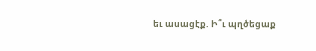եւ ասացէք. Ի՞ւ պղծեցաք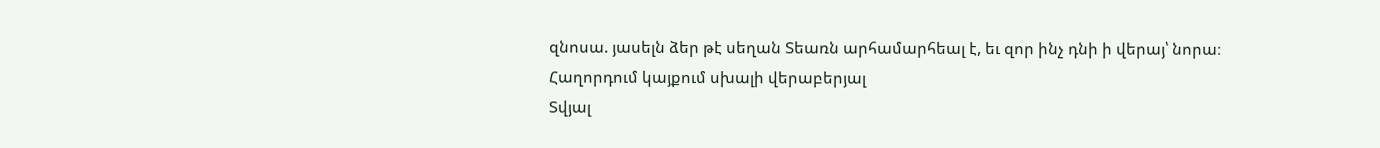զնոսա. յասելն ձեր թէ սեղան Տեառն արհամարհեալ է, եւ զոր ինչ դնի ի վերայ՝ նորա։
Հաղորդում կայքում սխալի վերաբերյալ
Տվյալ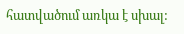հատվածում առկա է սխալ: